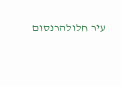עיר חלולהרנסום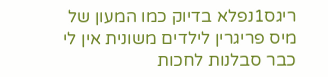ריגס1נפלא בדיוק כמו המעון של מיס פריגרין לילדים משונית אין לי כבר סבלנות לחכות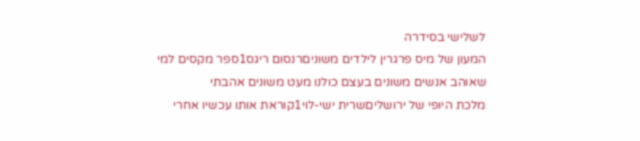לשלישי בסידרה
המעון של מיס פרגרין לילדים משוניםרנסום ריגס1ספר מקסים למי שאוהב אנשים משונים בעצם כולנו מעט משונים אהבתי
מלכת היופי של ירושליםשרית ישי-לוי1קוראת אותו עכשיו אחרי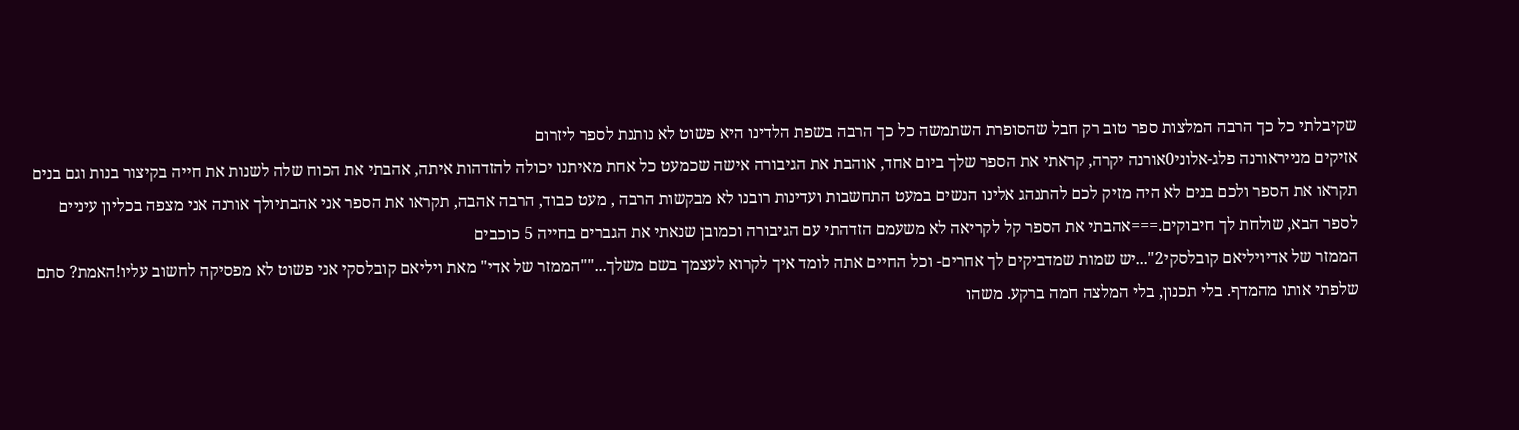שקיבלתי כל כך הרבה המלצות ספר טוב רק חבל שהסופרת השתמשה כל כך הרבה בשפת הלדינו היא פשוט לא נותנת לספר ליזרום
אזיקים מנייראורנה פלג-אלוני0אורנה יקרה, קראתי את הספר שלך ביום אחד, אוהבת את הגיבורה אישה שכמעט כל אחת מאיתנו יכולה להזדהות איתה, אהבתי את הכוח שלה לשנות את חייה בקיצור בנות וגם בנים תקראו את הספר ולכם בנים לא היה מזיק לכם להתנהג אלינו הנשים במעט התחשבות ועדינות רובנו לא מבקשות הרבה , מעט כבוד, הרבה אהבה, תקראו את הספר אני אהבתיולך אורנה אני מצפה בכליון עיניים לספר הבא, שולחת לך חיבוקים.===אהבתי את הספר קל לקריאה לא משעמם הזדהתי עם הגיבורה וכמובן שנאתי את הגברים בחייה 5 כוכבים
הממזר של אדיויליאם קובלסקי2"...יש שמות שמדביקים לך אחרים- וכל החיים אתה לומד איך לקרוא לעצמך בשם משלך...""הממזר של אדי" מאת ויליאם קובלסקי אני פשוט לא מפסיקה לחשוב עליו!האמת? סתם שלפתי אותו מהמדף. בלי תכנון, בלי המלצה חמה ברקע. משהו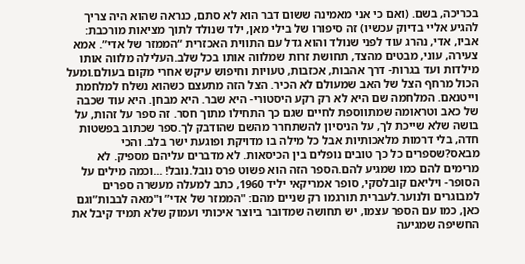בכריכה, בשם. (ואם כי אני מאמינה ששום דבר הוא לא סתם, כנראה שהוא היה צריך להגיע אליי בדיוק עכשיו) זה סיפורו של בילי מאן, ילד שנולד לתוך מציאות מורכבת: אביו, אדי, נהרג עוד לפני שנולד והוא גדל עם התווית האכזרית “הממזר של אדי”. אמא צעירה, עוני, מבטים מהצד, תחושת זרות שמלווה אותו בכל שלב.העלילה מלווה אותו מילדות ועד בגרות- דרך אהבות, אכזבות, טעויות וחיפוש עיקש אחרי מקום בעולם.ומעל הכול מרחף הצל של האב שמעולם לא הכיר. הצל הזה מתעצם כשהוא נשלח למלחמת וייטנאם. המלחמה שם היא לא רק רקע היסטורי- היא שבר. היא מבחן. היא עוד שכבה של כאב וטראומה שמתווספת לחיים שגם כך התחילו מתוך חסר. זה ספר על זהות, על בושה שלא שייכת לך, על הניסיון להשתחרר מהשם שהודבק לך.ספר שכתוב בפשטות חדה, בלי דרמות מלאכותיות אבל כל מילה בו מדויקת ופוגעת ישר בלב. והכי מבאס?שספרים כל כך טובים נופלים בין הכיסאות. לא מדברים עליהם מספיק. לא מרימים להם כמו שמגיע להם.הספר הזה הוא פשוט פרס נובל.נובל! ...וכמה מילים על הסופר- ויליאם קובלסקי, סופר אמריקאי יליד 1960, כתב למעלה מעשרה ספרים למבוגרים ולנוער.לעברית תורגמו רק שניים מהם: "הממזר של אדי” ו"מאה לבבות”וגם כאן, כמו עם הספר עצמו, יש תחושה שמדובר ביוצר איכותי ועמוק שלא תמיד קיבל את החשיפה שמגיעה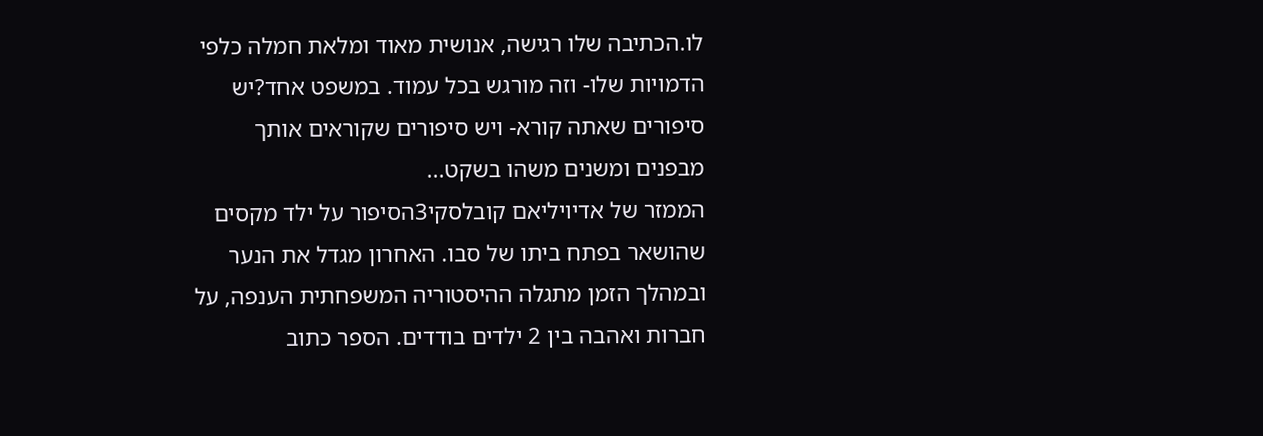לו.הכתיבה שלו רגישה, אנושית מאוד ומלאת חמלה כלפי הדמויות שלו- וזה מורגש בכל עמוד. במשפט אחד?יש סיפורים שאתה קורא- ויש סיפורים שקוראים אותך מבפנים ומשנים משהו בשקט...
הממזר של אדיויליאם קובלסקי3הסיפור על ילד מקסים שהושאר בפתח ביתו של סבו. האחרון מגדל את הנער ובמהלך הזמן מתגלה ההיסטוריה המשפחתית הענפה, על חברות ואהבה בין 2 ילדים בודדים. הספר כתוב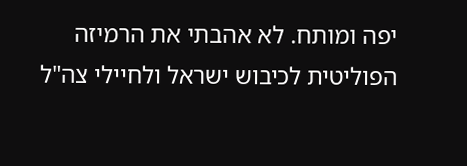יפה ומותח. לא אהבתי את הרמיזה הפוליטית לכיבוש ישראל ולחיילי צה"ל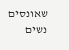שאונסים נשים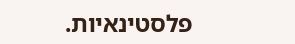פלסטינאיות.